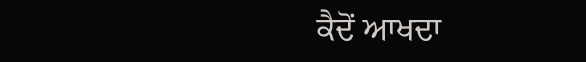ਕੈਦੋਂ ਆਖਦਾ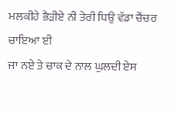ਮਲਕੀਹੇ ਭੈੜੀਏ ਨੀ ਤੇਰੀ ਧਿਉ ਵੱਡਾ ਚੈਂਚਰ ਚਾਇਆ ਈ
ਜਾ ਨਏ ਤੇ ਚਾਕ ਦੇ ਨਾਲ ਘੁਲਦੀ ਏਸ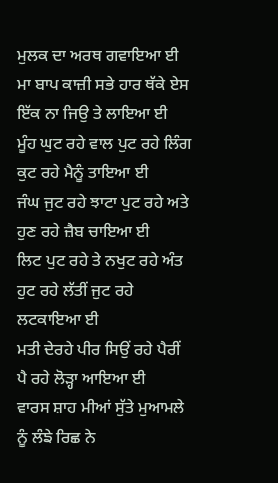ਮੁਲਕ ਦਾ ਅਰਥ ਗਵਾਇਆ ਈ
ਮਾ ਬਾਪ ਕਾਜ਼ੀ ਸਭੇ ਹਾਰ ਥੱਕੇ ਏਸ ਇੱਕ ਨਾ ਜਿਉ ਤੇ ਲਾਇਆ ਈ
ਮੂੰਹ ਘੁਟ ਰਹੇ ਵਾਲ ਪੁਟ ਰਹੇ ਲਿੰਗ ਕੁਟ ਰਹੇ ਮੈਨੂੰ ਤਾਇਆ ਈ
ਜੰਘ ਜੁਟ ਰਹੇ ਝਾਟਾ ਪੁਟ ਰਹੇ ਅਤੇ ਹੁਣ ਰਹੇ ਜ਼ੈਬ ਚਾਇਆ ਈ
ਲਿਟ ਪੁਟ ਰਹੇ ਤੇ ਨਖੁਟ ਰਹੇ ਅੰਤ ਹੁਟ ਰਹੇ ਲੱਤੀਂ ਜੁਟ ਰਹੇ ਲਟਕਾਇਆ ਈ
ਮਤੀ ਦੇਰਹੇ ਪੀਰ ਸਿਉਂ ਰਹੇ ਪੈਰੀਂ ਪੈ ਰਹੇ ਲੋੜ੍ਹਾ ਆਇਆ ਈ
ਵਾਰਸ ਸ਼ਾਹ ਮੀਆਂ ਸੁੱਤੇ ਮੁਆਮਲੇ ਨੂੰ ਲੰਙੇ ਰਿਛ ਨੇ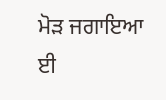ਮੋੜ ਜਗਾਇਆ ਈ